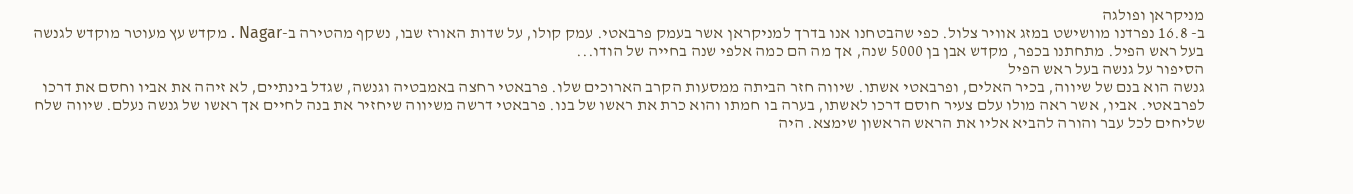מניקראן ופולגה
ב- 16.8 נפרדנו מוושישט במזג אוויר צלול. כפי שהבטחנו אנו בדרך למניקראן אשר בעמק פרבאטי. עמק קולו, על שדות האורז שבו, נשקף מהטירה ב-Nagar . מקדש עץ מעוטר מוקדש לגנשה בעל ראש הפיל. מתחתנו בכפר, מקדש אבן בן 5000 שנה, אך מה הם כמה אלפי שנה בחייה של הודו...
הסיפור על גנשה בעל ראש הפיל
גנשה הוא בנם של שיווה, בכיר האלים, ופרבאטי אשתו. שיווה חזר הביתה ממסעות הקרב הארוכים שלו. פרבאטי רחצה באמבטיה וגנשה, שגדל בינתיים, לא זיהה את אביו וחסם את דרכו לפרבאטי. אביו, אשר ראה מולו עלם צעיר חוסם דרכו לאשתו, בערה בו חמתו והוא כרת את ראשו של בנו. פרבאטי דרשה משיווה שיחזיר את בנה לחיים אך ראשו של גנשה נעלם. שיווה שלח שליחים לכל עבר והורה להביא אליו את הראש הראשון שימצא. היה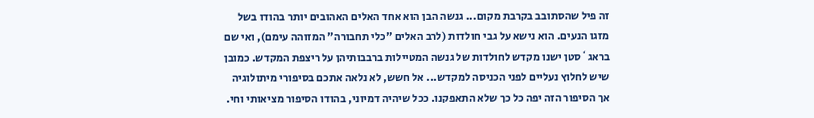זה פיל שהסתובב בקרבת מקום... גנשה הבן הוא אחד האלים האהובים יותר בהודו בשל מזגו הנעים. הוא נישא על גבי חולדות (לרב האלים "כלי תחבורה" המזוהה עימם), ואי שם בראג`סטן ישנו מקדש לחולדות של גנשה המטיילות ברבבותיהן על ריצפת המקדש. כמובן שיש לחלוץ נעליים לפני הכניסה למקדש... אל חשש, לא נלאה אתכם בסיפורי מיתולוגיה אך הסיפור הזה יפה כל כך שלא התאפקנו. ככל שיהיה דמיוני, בהודו הסיפור מציאותי וחי.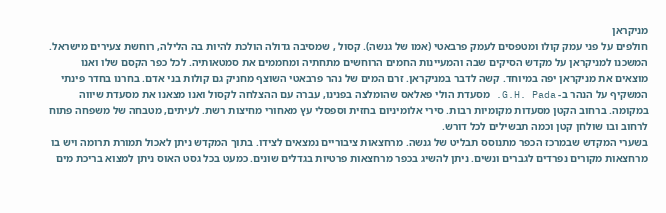מניקראן
חולפים על פני עמק קולו ומטפסים לעמק פרבאטי (אמו של גנשה). קסול , שמסיבה גדולה הולכת להיות בה הלילה, רוחשת צעירים מישראל. המשכנו למניקראן על מקדש הסיקים שבה והמעיינות החמים הרוחשים מתחתיה ומחממים את סמטאותיה. לכל כפר הקסם שלו ואנו מוצאים את מניקראן יפה במיוחד. קשה לדבר במניקראן. זרם המים של נהר פרבאטי השוצף מחניק גם קולות בני אדם. בחרנו בחדר פינתי המשקיף על הנהר ב- G.H. Pada. מסעדת הולי פאלאס שהומלצה בפנינו, עברה עם ההצלחה לקסול ואנו מצאנו את מסעדת שיווה במקומה. ברחוב הקטן מסעדות מקומיות רבות. סירי אלומיניום בחזית וספסלי עץ מאחורי מחיצות רשת. לעיתים, מטבחה של משפחה פתוח לרחוב ובו שולחן קטן וכמה תבשילים לכל דורש.
בשערי המקדש שבמרכז הכפר מתנוסס תבליט של גנשה. מרחצאות ציבוריים נמצאים לצידו. בתוך המקדש ניתן לאכול תמורת תרומה ויש בו מרחצאות מקורים נפרדים לגברים ונשים. ניתן להשיג בכפר מרחצאות פרטיות בגדלים שונים. כמעט בכל גסט האוס ניתן למצוא בריכת מים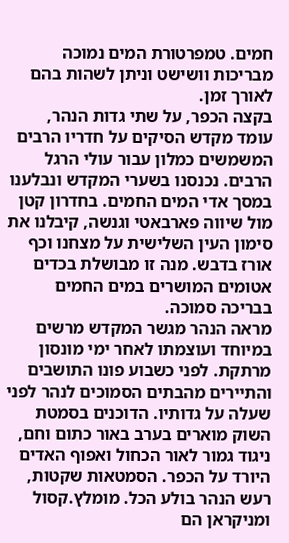חמים. טמפרטורת המים נמוכה מבריכות וושישט וניתן לשהות בהם לאורך זמן.
בקצה הכפר, על שתי גדות הנהר, עומד מקדש הסיקים על חדריו הרבים המשמשים כמלון עבור עולי הרגל הרבים. נכנסנו בשערי המקדש ונבלענו במסך אדי המים החמים. בחדרון קטן מול שיווה פארבאטי וגנשה, קיבלנו את סימון העין השלישית על מצחנו וכף אורז בדבש. מנה זו מבושלת בכדים אטומים המושרים במים החמים בבריכה סמוכה.
מראה הנהר מגשר המקדש מרשים במיוחד ועוצמתו לאחר ימי מונסון מרתקת. לפני כשבוע פונו התושבים והתיירים מהבתים הסמוכים לנהר לפני שעלה על גדותיו. הדוכנים בסמטת השוק מוארים בערב באור כתום וחם, ניגוד גמור לאור הכחול ואפוף האדים היורד על הכפר. הסמטאות שקטות, רעש הנהר בולע הכל. מומלץ.קסול ומניקראן הם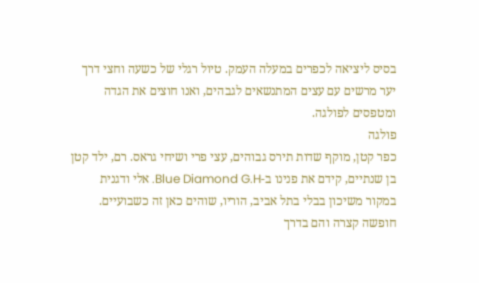בסיס ליציאה לכפרים במעלה העמק. טיול רגלי של כשעה וחצי דרך יער מרשים עם עצים המתנשאים לגבהים, ואנו חוצים את הגדה ומטפסים לפולגה.
פולגה
כפר קטן, מוקף שדות תירס גבוהים, עצי פרי ושיחי גראס. רם, ילד קטן בן שנתיים, קידם את פנינו ב-Blue Diamond G.H. אלי ודגנית במקור משיכון בבלי בתל אביב, הוריו, שוהים כאן זה כשבועיים. חופשה קצרה והם בדרך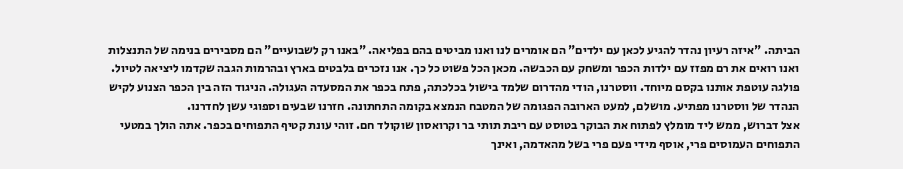הביתה. "איזה רעיון נהדר להגיע לכאן עם ילדים" הם אומרים לנו ואנו מביטים בהם בפליאה. "באנו רק לשבועיים" הם מסבירים בנימה של התנצלות ואנו רואים את רם מפזז עם ילדות הכפר ומשחק עם הכבשה. מכאן הכל פשוט כל כך. אנו נזכרים בלבטים בארץ ובהרמות הגבה שקדמו ליציאה לטיול. פולגה עוטפת אותנו בקסם מיוחד. ווסטרנו, הודי מהדרום שלמד בישול בכלכתה, פתח בכפר את המסעדה העגולה. הניגוד הזה בין הכפר הצנוע לקיש הנהדר של ווסטרנו מפתיע. מושלם, למעט הארובה הפגומה של המטבח הנמצא בקומה התחתונה. חזרנו שבעים וספוגי עשן לחדרנו.
אצל דברוש, ממש ליד מומלץ לפתוח את הבוקר בטוסט עם ריבת תותי בר וקרואסון שוקולד חם. זוהי עונת קטיף התפוחים בכפר. אתה הולך במטעי התפוחים העמוסים פרי, אוסף מידי פעם פרי בשל מהאדמה, ואינך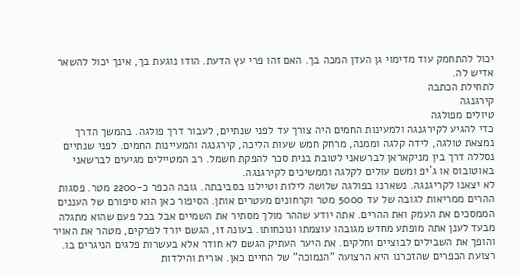יכול להתחמק עוד מדימוי גן העדן המכה בך. האם זהו פרי עץ הדעת. הודו נוגעת בך, אינך יכול להשאר אדיש לה.
לתחילת הכתבה
קירגנגה
טיולים מפולגה
כדי להגיע לקירגנגה ולמעינות החמים היה צורך עד לפני שנתיים, לעבור דרך פולגה. בהמשך הדרך נמצאת טולגה, לידה קלגה וממנה, מרחק חמש שעות הליכה, קירגנגה והמעיינות החמים. לפני שנתיים נסללה דרך בין מניקאראן לברשאני לטובת בנית סכר להפקת חשמל. רב המטיילים מגיעים לברשאני באוטובוס או ג`יפ ומשם עולים לקלגה וממשיכים לקירגנגה.
לא יצאנו לקריגנגה. נשארנו בפולגה שלושה לילות וטיילנו בסביבתה. גובה הכפר כ-2200 מטר. פסגות ההרים ממריאות לגובה של עד 5000 מטר וקרחונים מעטרים אותן. הסיפור כאן הוא סיפורם של העננים הממסכים את העמק ואת ההרים. אתה יודע שההר מולך מסתיר את השמיים אבל בכל פעם שהוא מתגלה מבעד לענן אתה מופתע מחדש מגובהו עוצמתו ונוכחותו. בעונה זו, הגשם יורד לפרקים, מטהר את האויר והופך את השבילים לבוציים וחלקים. את היער העתיק הגשם לא חודר אלא בעשרות פלגים הניגרים בו.
רצועת הכפרים שהזכרנו היא הרצועה "הנמוכה" של החיים כאן. אורית והילדות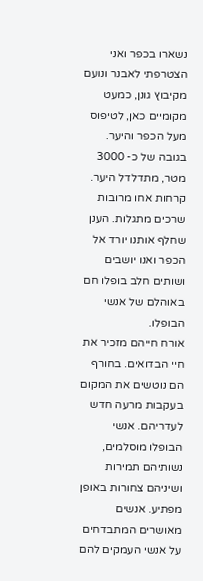נשארו בכפר ואני הצטרפתי לאבנר ונועם מקיבוץ גונן, כמעט מקומיים כאן, לטיפוס מעל הכפר והיער. בגובה של כ- 3000 מטר, מתדלדל היער. קרחות אחו מרובות שרכים מתגלות. הענן שחלף אותנו יורד אל הכפר ואנו יושבים ושותים חלב בופלו חם באוהלם של אנשי הבופלו.
אורח חייהם מזכיר את חיי הבדואים. בחורף הם נוטשים את המקום בעקבות מרעה חדש לעדריהם. אנשי הבופלו מוסלמים, נשותיהם תמירות ושיניהם צחורות באופן מפתיע. אנשים מאושרים המתבדחים על אנשי העמקים להם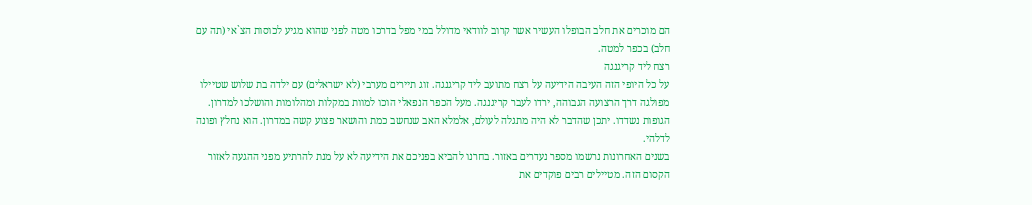הם מוכרים את חלב הבופלו העשיר אשר קרוב לוודאי מדולל במי מפל בדרכו מטה לפני שהוא מגיע לכוסות הצ`אי (תה עם חלב) בכפר למטה.
רצח ליד קריגנגה
על כל היופי הזה העיבה הידיעה על רצח מתועב ליד קריגנגה. זוג תיירים מערבי (לא ישראלים) עם ילדה בת שלוש שטיילו מפולגה דרך הרצועה הגבוהה, ירדו לעבר קריגנגה. מעל הכפר הנפאלי הוכו למוות במקלות ומהלומות והושלכו למדרון. הגופות נשדדו. יתכן שהדבר לא היה מתגלה לעולם, אלמלא האב שנחשב כמת והושאר פצוע קשה במדרון. הוא נחלץ ופונה לדלהי.
בשנים האחרונות נרשמו מספר נעדרים באזור. בחרנו להביא בפניכם את הידיעה לא על מנת להרתיע מפני ההגעה לאזור הקסום הזה. מטיילים רבים פוקדים את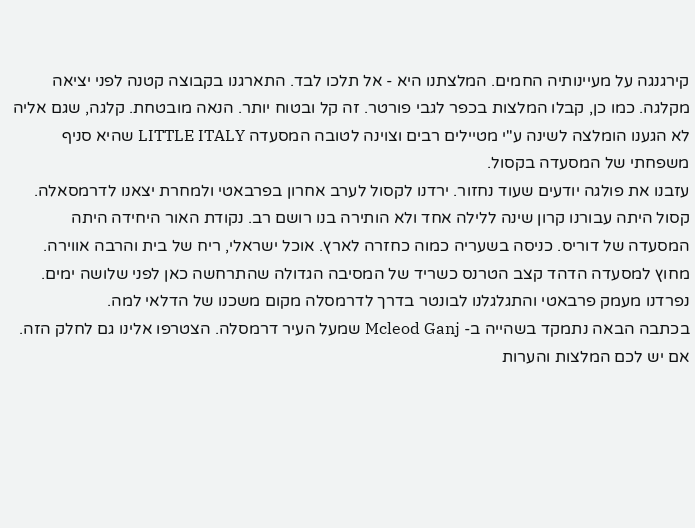קירגנגה על מעיינותיה החמים. המלצתנו היא - אל תלכו לבד. התארגנו בקבוצה קטנה לפני יציאה מקלגה. כמו כן, קבלו המלצות בכפר לגבי פורטר. זה קל ובטוח יותר. הנאה מובטחת. קלגה, שגם אליה לא הגענו הומלצה לשינה ע"י מטיילים רבים וצוינה לטובה המסעדה LITTLE ITALY שהיא סניף משפחתי של המסעדה בקסול.
עזבנו את פולגה יודעים שעוד נחזור. ירדנו לקסול לערב אחרון בפרבאטי ולמחרת יצאנו לדרמסאלה. קסול היתה עבורנו קרון שינה ללילה אחד ולא הותירה בנו רושם רב. נקודת האור היחידה היתה המסעדה של דוריס. כניסה בשעריה כמוה כחזרה לארץ. אוכל ישראלי, ריח של בית והרבה אווירה. מחוץ למסעדה הדהד קצב הטרנס כשריד של המסיבה הגדולה שהתרחשה כאן לפני שלושה ימים. נפרדנו מעמק פרבאטי והתגלגלנו לבונטר בדרך לדרמסלה מקום משכנו של הדלאי למה.
בכתבה הבאה נתמקד בשהייה ב- Mcleod Ganj שמעל העיר דרמסלה. הצטרפו אלינו גם לחלק הזה. אם יש לכם המלצות והערות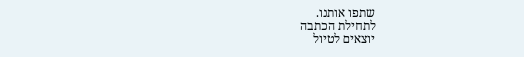שתפו אותנו.
לתחילת הכתבה
יוצאים לטיול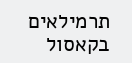תרמילאים בקאסול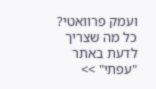ועמק פרוואטי? כל מה שצריך לדעת באתר "עפתי" >>